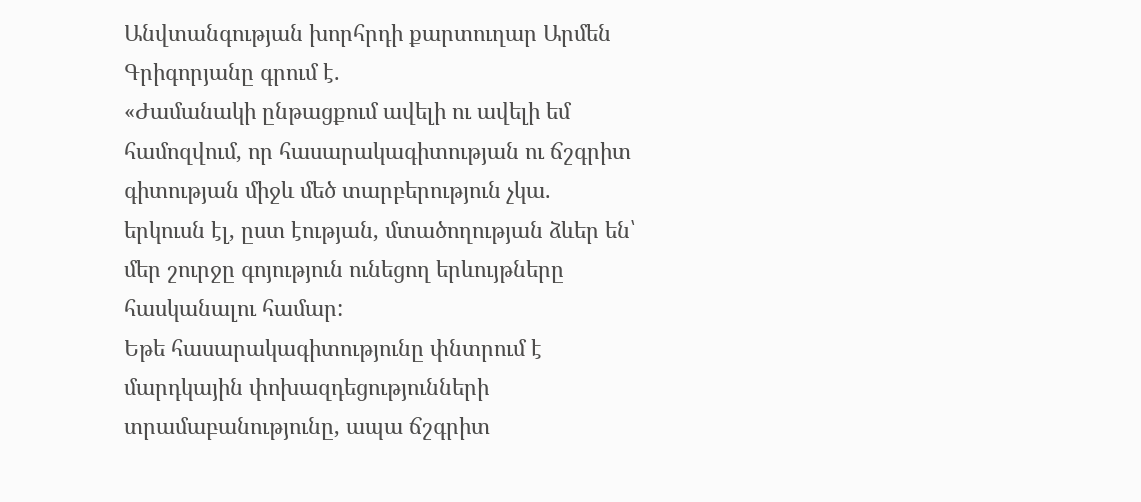Անվտանգության խորհրդի քարտուղար Արմեն Գրիգորյանը գրում է.
«Ժամանակի ընթացքում ավելի ու ավելի եմ համոզվում, որ հասարակագիտության ու ճշգրիտ գիտության միջև մեծ տարբերություն չկա. երկուսն էլ, ըստ էության, մտածողության ձևեր են՝ մեր շուրջը գոյություն ունեցող երևույթները հասկանալու համար:
Եթե հասարակագիտությունը փնտրում է մարդկային փոխազդեցությունների տրամաբանությունը, ապա ճշգրիտ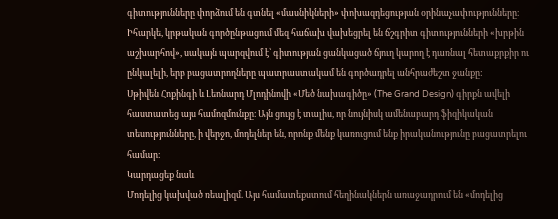գիտությունները փորձում են գտնել «մասնիկների» փոխազդեցության օրինաչափությունները։
Իհարկե, կրթական գործընթացում մեզ հաճախ վախեցրել են ճշգրիտ գիտությունների «խրթին աշխարհով», սակայն պարզվում է՝ գիտության ցանկացած ճյուղ կարող է դառնալ հետաքրքիր ու ընկալելի, երբ բացատրողները պատրաստակամ են գործադրել անհրաժեշտ ջանքը:
Սթիվեն Հոքինգի և Լեոնարդ Մլոդինովի «Մեծ նախագիծը» (The Grand Design) գիրքն ավելի հաստատեց այս համոզմունքը։ Այն ցույց է տալիս, որ նույնիսկ ամենաբարդ ֆիզիկական տեսությունները, ի վերջո, մոդելներ են, որոնք մենք կառուցում ենք իրականությունը բացատրելու համար։
Կարդացեք նաև
Մոդելից կախված ռեալիզմ. Այս համատեքստում հեղինակներն առաջադրում են «մոդելից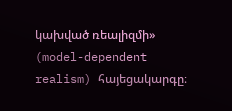կախված ռեալիզմի» (model-dependent realism) հայեցակարգը։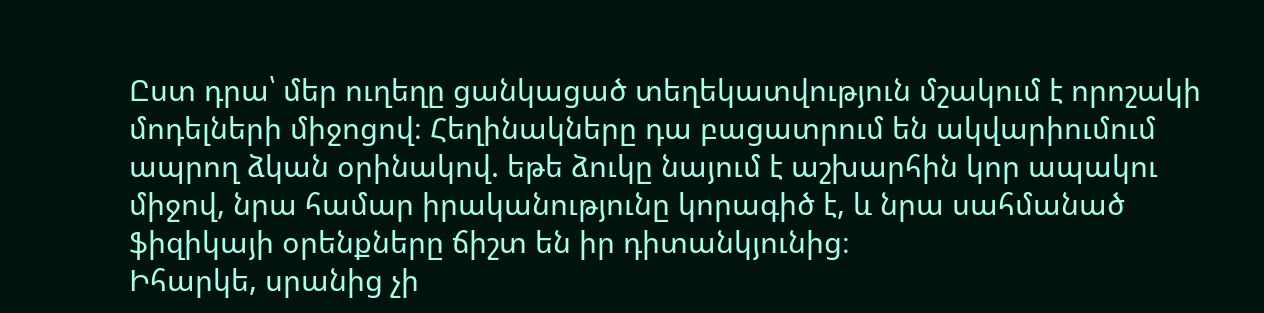Ըստ դրա՝ մեր ուղեղը ցանկացած տեղեկատվություն մշակում է որոշակի մոդելների միջոցով։ Հեղինակները դա բացատրում են ակվարիումում ապրող ձկան օրինակով. եթե ձուկը նայում է աշխարհին կոր ապակու միջով, նրա համար իրականությունը կորագիծ է, և նրա սահմանած ֆիզիկայի օրենքները ճիշտ են իր դիտանկյունից։
Իհարկե, սրանից չի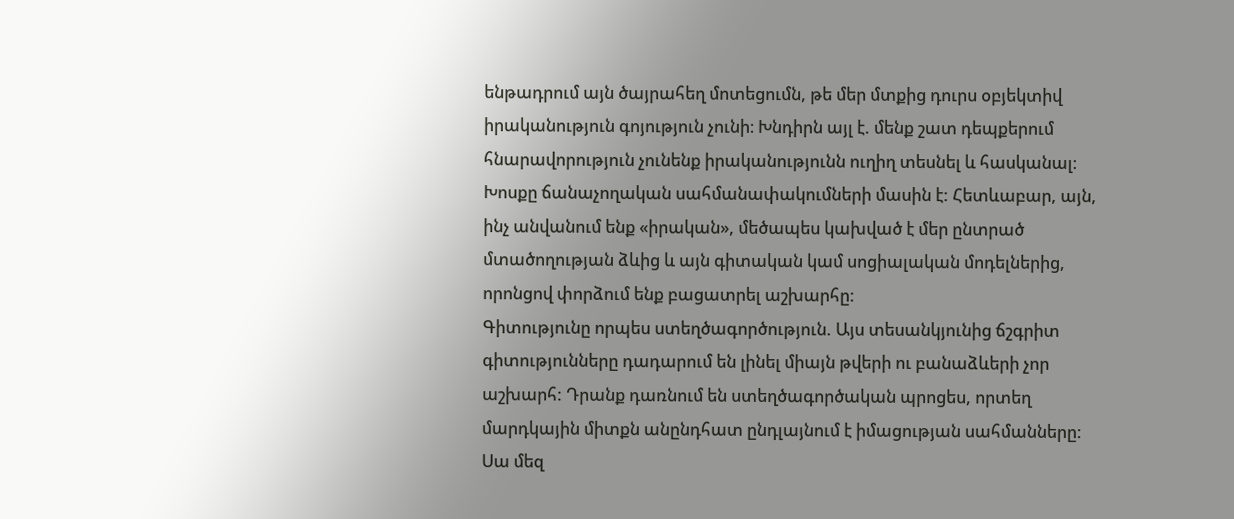ենթադրում այն ծայրահեղ մոտեցումն, թե մեր մտքից դուրս օբյեկտիվ իրականություն գոյություն չունի։ Խնդիրն այլ է. մենք շատ դեպքերում հնարավորություն չունենք իրականությունն ուղիղ տեսնել և հասկանալ։ Խոսքը ճանաչողական սահմանափակումների մասին է: Հետևաբար, այն, ինչ անվանում ենք «իրական», մեծապես կախված է մեր ընտրած մտածողության ձևից և այն գիտական կամ սոցիալական մոդելներից, որոնցով փորձում ենք բացատրել աշխարհը:
Գիտությունը որպես ստեղծագործություն. Այս տեսանկյունից ճշգրիտ գիտությունները դադարում են լինել միայն թվերի ու բանաձևերի չոր աշխարհ: Դրանք դառնում են ստեղծագործական պրոցես, որտեղ մարդկային միտքն անընդհատ ընդլայնում է իմացության սահմանները: Սա մեզ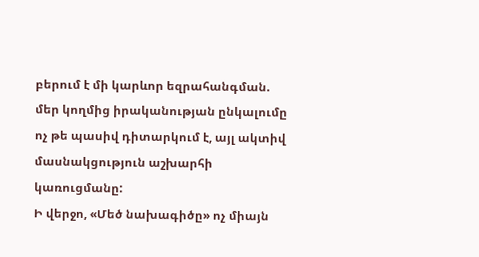բերում է մի կարևոր եզրահանգման. մեր կողմից իրականության ընկալումը ոչ թե պասիվ դիտարկում է, այլ ակտիվ մասնակցություն աշխարհի կառուցմանը:
Ի վերջո, «Մեծ նախագիծը» ոչ միայն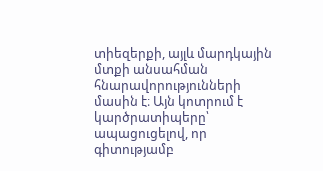տիեզերքի, այլև մարդկային մտքի անսահման հնարավորությունների մասին է։ Այն կոտրում է կարծրատիպերը՝ ապացուցելով, որ գիտությամբ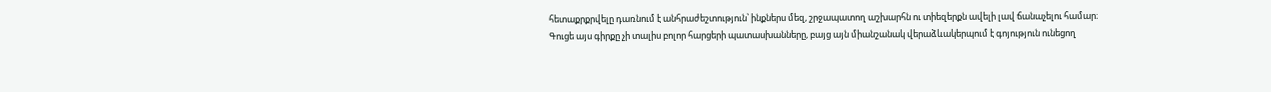հետաքրքրվելը դառնում է անհրաժեշտություն՝ ինքներս մեզ, շրջապատող աշխարհն ու տիեզերքն ավելի լավ ճանաչելու համար։
Գուցե այս գիրքը չի տալիս բոլոր հարցերի պատասխանները, բայց այն միանշանակ վերաձևակերպում է գոյություն ունեցող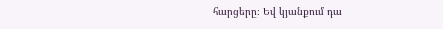հարցերը։ Եվ կյանքում դա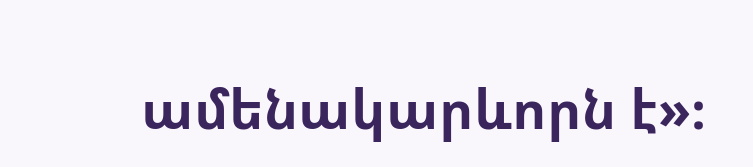ամենակարևորն է»։